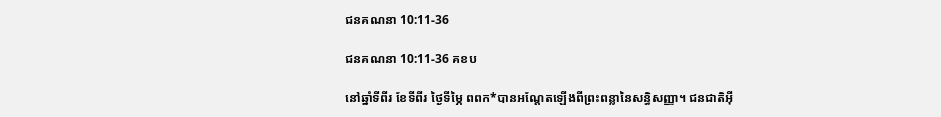ជនគណនា 10:11-36

ជនគណនា 10:11-36 គខប

នៅឆ្នាំទីពីរ ខែទីពីរ ថ្ងៃទីម្ភៃ ពពក*បានអណ្ដែតឡើងពីព្រះ‌ពន្លានៃសន្ធិ‌សញ្ញា។ ជន‌ជាតិអ៊ី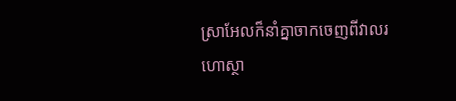ស្រា‌អែលក៏នាំគ្នាចាកចេញពីវាលរហោ‌ស្ថា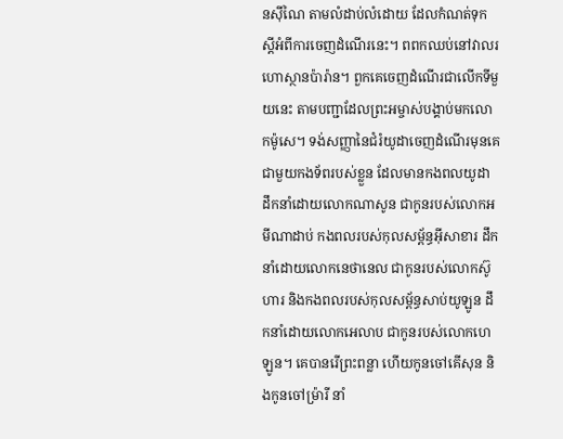នស៊ីណៃ តាមលំដាប់‌លំដោយ ដែលកំណត់ទុកស្ដីអំពីការចេញដំណើរនេះ។ ពពកឈប់នៅវាលរហោ‌ស្ថានប៉ារ៉ាន។ ពួកគេចេញដំណើរជាលើកទីមួយនេះ តាមបញ្ជាដែលព្រះ‌អម្ចាស់បង្គាប់មកលោកម៉ូសេ។ ទង់សញ្ញានៃជំរំយូដាចេញដំណើរមុនគេជាមួយកង‌ទ័ពរបស់ខ្លួន ដែលមានកង‌ពលយូដា ដឹកនាំដោយលោកណាសូន ជាកូនរបស់លោកអមីណា‌ដាប់ កង‌ពលរបស់កុល‌សម្ព័ន្ធអ៊ីសា‌ខារ ដឹកនាំដោយលោកនេថា‌នេល ជាកូនរបស់លោកស៊ូហារ និងកង‌ពលរបស់កុល‌សម្ព័ន្ធសាប់យូ‌ឡូន ដឹកនាំដោយលោកអេលាប ជាកូនរបស់លោកហេឡូន។ គេបានរើព្រះ‌ពន្លា ហើយកូនចៅគើសុន និងកូនចៅម៉្រារី នាំ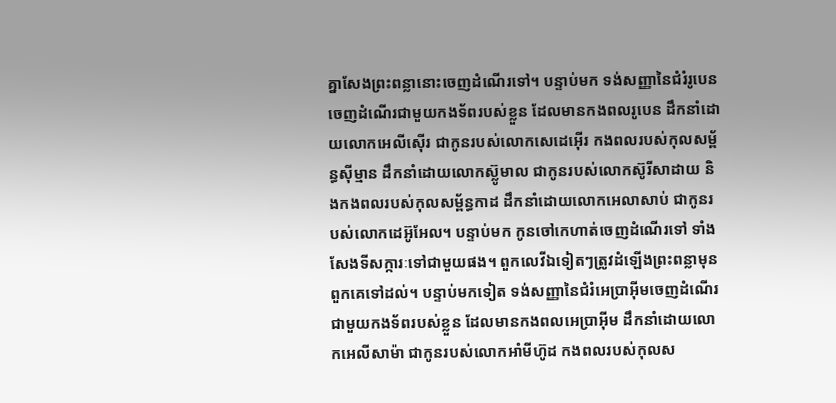គ្នាសែងព្រះ‌ពន្លានោះចេញដំណើរទៅ។ បន្ទាប់មក ទង់សញ្ញានៃជំរំរូបេនចេញដំណើរជាមួយកង‌ទ័ពរបស់ខ្លួន ដែលមានកង‌ពលរូបេន ដឹកនាំដោយលោកអេលី‌ស៊ើរ ជាកូនរបស់លោកសេដេ‌អ៊ើរ កង‌ពលរបស់កុល‌សម្ព័ន្ធស៊ីម្មាន ដឹកនាំដោយលោកស៊្លូ‌មាល ជាកូនរបស់លោកស៊ូរី‌សាដាយ និងកង‌ពលរបស់កុល‌សម្ព័ន្ធកាដ ដឹកនាំដោយលោកអេលា‌សាប់ ជាកូនរបស់លោកដេអ៊ូ‌អែល។ បន្ទាប់មក កូនចៅកេហាត់ចេញដំណើរទៅ ទាំងសែងទីសក្ការៈទៅជាមួយផង។ ពួកលេវីឯទៀតៗត្រូវដំឡើងព្រះ‌ពន្លាមុនពួកគេទៅដល់។ បន្ទាប់មកទៀត ទង់សញ្ញានៃជំរំអេប្រាអ៊ីមចេញដំណើរជាមួយកង‌ទ័ពរបស់ខ្លួន ដែលមានកង‌ពលអេប្រាអ៊ីម ដឹកនាំដោយលោកអេលី‌សាម៉ា ជាកូនរបស់លោកអាំមី‌ហ៊ូដ កង‌ពលរបស់កុល‌ស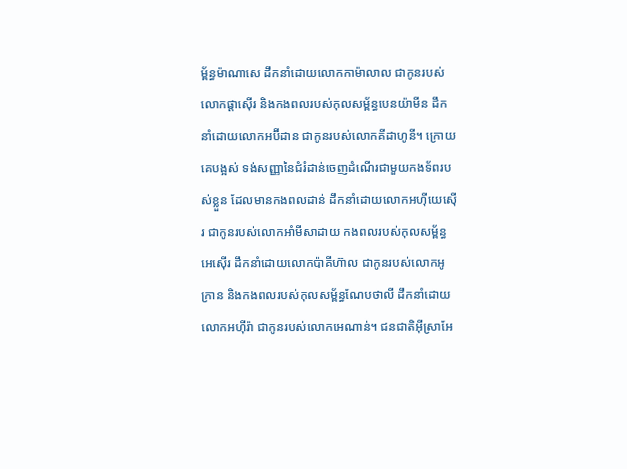ម្ព័ន្ធម៉ាណា‌សេ ដឹកនាំដោយលោកកាម៉ា‌លាល ជាកូនរបស់លោកផ្ដាស៊ើរ និងកង‌ពលរបស់កុល‌សម្ព័ន្ធបេន‌យ៉ាមីន ដឹកនាំដោយលោកអប៊ីដាន ជាកូនរបស់លោកគីដា‌ហូនី។ ក្រោយគេបង្អស់ ទង់សញ្ញានៃជំរំដាន់ចេញដំណើរជាមួយកង‌ទ័ពរបស់ខ្លួន ដែលមានកង‌ពលដាន់ ដឹកនាំដោយលោកអហ៊ីយេ‌ស៊ើរ ជាកូនរបស់លោកអាំមី‌សាដាយ កង‌ពលរបស់កុល‌សម្ព័ន្ធអេ‌ស៊ើរ ដឹកនាំដោយលោកប៉ាគី‌ហ៊ាល ជាកូនរបស់លោកអូក្រាន និងកង‌ពលរបស់កុល‌សម្ព័ន្ធណែប‌ថាលី ដឹកនាំដោយលោកអហ៊ី‌រ៉ា ជាកូនរបស់លោកអេណាន់។ ជន‌ជាតិអ៊ីស្រា‌អែ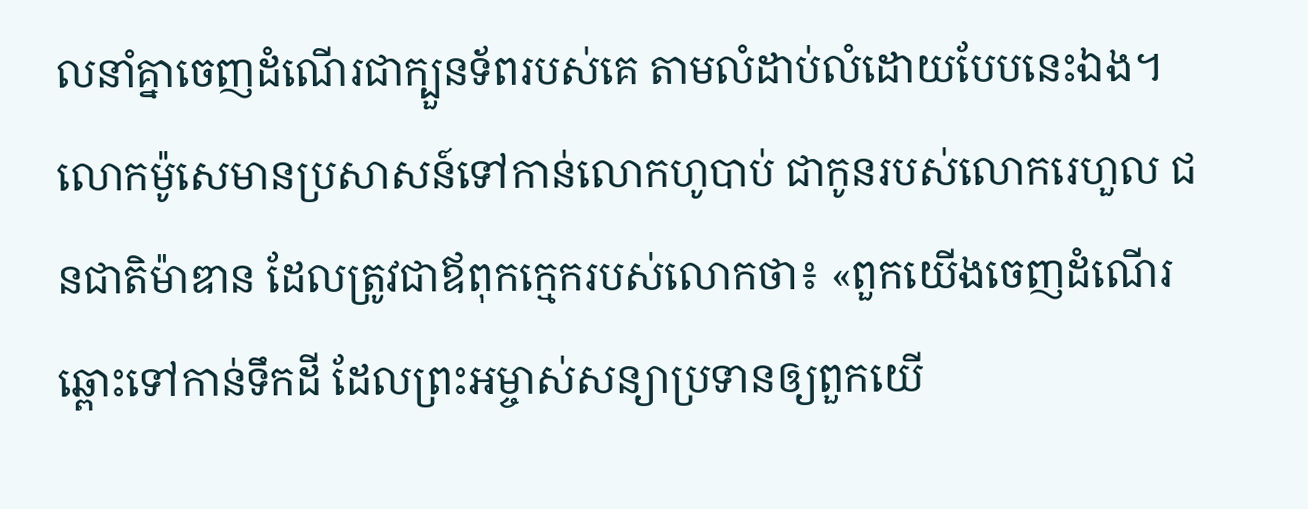លនាំគ្នាចេញដំណើរជាក្បួនទ័ពរបស់គេ តាមលំដាប់‌លំដោយបែបនេះឯង។ លោកម៉ូសេមានប្រសាសន៍ទៅកាន់លោកហូបាប់ ជាកូនរបស់លោករេហួល ជន‌ជាតិម៉ាឌាន ដែលត្រូវជាឪពុកក្មេករបស់លោកថា៖ «ពួកយើងចេញដំណើរឆ្ពោះទៅកាន់ទឹកដី ដែលព្រះ‌អម្ចាស់សន្យាប្រទានឲ្យពួកយើ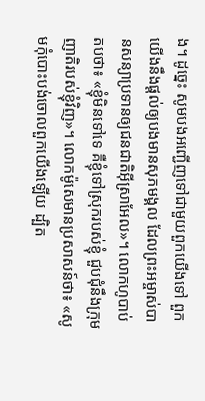ង។ ដូច្នេះ សូមបងអញ្ជើញទៅជាមួយពួកយើងទៅ ពួកយើងនឹងផ្ដល់ឲ្យបងមានសុភមង្គល ដែលព្រះ‌អម្ចាស់បានសន្យាប្រទានឲ្យជន‌ជាតិអ៊ីស្រា‌អែល»។ លោកហូបាប់តបថា៖ «ខ្ញុំមិនទៅទេ គឺខ្ញុំទៅស្រុករបស់ខ្ញុំ ជួប‌ជុំនឹងក្រុមញាតិរបស់ខ្ញុំវិញ»។ លោកម៉ូសេមានប្រសាសន៍ថា៖ «សូមកុំបោះបង់ចោលពួកយើងឡើយ ដ្បិត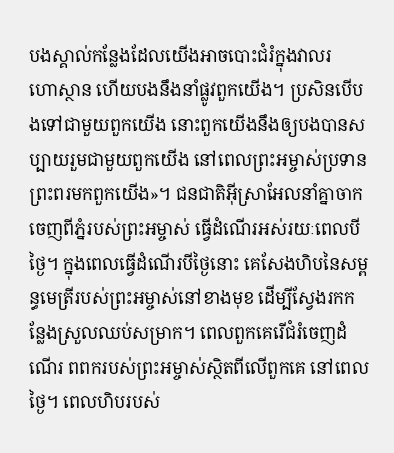បងស្គាល់កន្លែងដែលយើងអាចបោះជំរំក្នុងវាលរហោ‌ស្ថាន ហើយបងនឹងនាំផ្លូវពួកយើង។ ប្រសិនបើបងទៅជាមួយពួកយើង នោះពួកយើងនឹងឲ្យបងបានសប្បាយរួមជាមួយពួកយើង នៅពេលព្រះ‌អម្ចាស់ប្រទានព្រះ‌ពរមកពួកយើង»។ ជន‌ជាតិអ៊ីស្រា‌អែលនាំគ្នាចាកចេញពីភ្នំរបស់ព្រះ‌អម្ចាស់ ធ្វើដំណើរអស់រយៈពេលបីថ្ងៃ។ ក្នុងពេលធ្វើដំណើរបីថ្ងៃនោះ គេសែងហិបនៃសម្ពន្ធ‌មេត្រីរបស់ព្រះ‌អម្ចាស់នៅខាងមុខ ដើម្បីស្វែងរកកន្លែងស្រួលឈប់សម្រាក។ ពេលពួកគេរើជំរំចេញដំណើរ ពពករបស់ព្រះ‌អម្ចាស់ស្ថិតពីលើពួកគេ នៅពេលថ្ងៃ។ ពេលហិបរបស់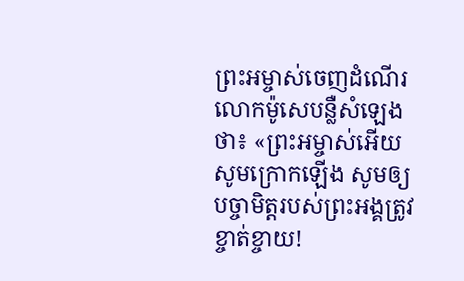ព្រះ‌អម្ចាស់ចេញដំណើរ លោកម៉ូសេបន្លឺសំឡេងថា៖ «ព្រះ‌អម្ចាស់អើយ សូមក្រោកឡើង សូមឲ្យបច្ចា‌មិត្តរបស់ព្រះអង្គត្រូវខ្ចាត់‌ខ្ចាយ!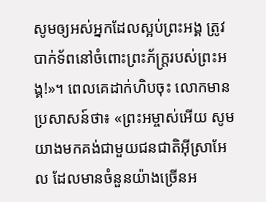សូមឲ្យអស់អ្នកដែលស្អប់ព្រះអង្គ ត្រូវបាក់ទ័ពនៅចំពោះព្រះ‌ភ័ក្ត្ររបស់ព្រះអង្គ!»។ ពេលគេដាក់ហិបចុះ លោកមានប្រសាសន៍ថា៖ «ព្រះ‌អម្ចាស់អើយ សូមយាងមកគង់ជាមួយជន‌ជាតិអ៊ីស្រា‌អែល ដែលមានចំនួនយ៉ាងច្រើនអ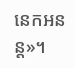នេក‌អនន្ត»។